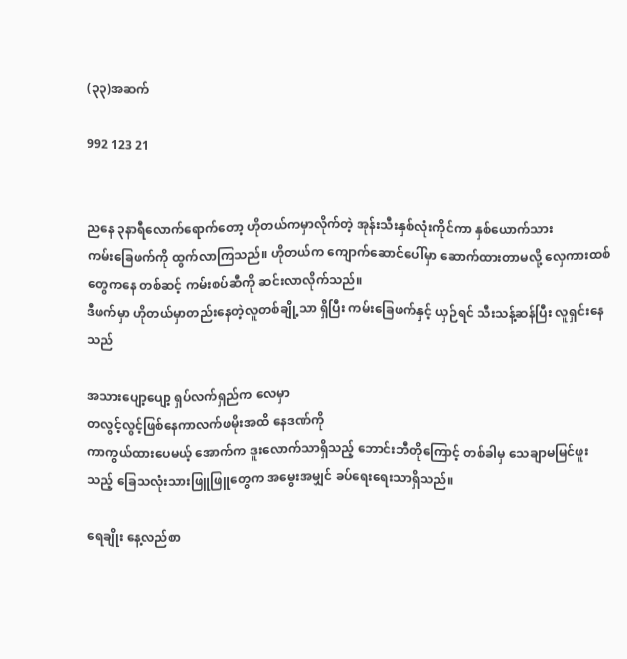(၃၃)အဆက်

992 123 21


ညနေ ၃နာရီလောက်ရောက်တော့ ဟိုတယ်ကမှာလိုက်တဲ့ အုန်းသီးနှစ်လုံးကိုင်ကာ နှစ်ယောက်သား
ကမ်းခြေဖက်ကို ထွက်လာကြသည်။ ဟိုတယ်က ကျောက်ဆောင်ပေါ်မှာ ဆောက်ထားတာမလို့ လှေကားထစ်တွေကနေ တစ်ဆင့် ကမ်းစပ်ဆီကို ဆင်းလာလိုက်သည်။
ဒီဖက်မှာ ဟိုတယ်မှာတည်းနေတဲ့လူတစ်ချို့သာ ရှိပြီး ကမ်းခြေဖက်နှင့် ယှဉ်ရင် သီးသန့်ဆန်ပြီး လူရှင်းနေသည်

အသားပျော့ပျော့ ရှပ်လက်ရှည်က လေမှာ
တလွင့်လွင့်ဖြစ်နေကာလက်ဖမိုးအထိ နေဒဏ်ကို
ကာကွယ်ထားပေမယ့် အောက်က ဒူးလောက်သာရှိသည့် ဘောင်းဘီတိုကြောင့် တစ်ခါမှ သေချာမမြင်ဖူးသည့် ခြေသလုံးသားဖြူဖြူတွေက အမွေးအမျှင် ခပ်ရေးရေးသာရှိသည်။

ရေချိုး နေ့လည်စာ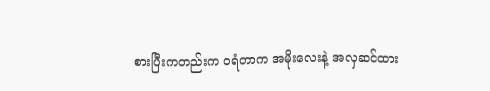စားပြီးကတည်းက ဝရံတာက အမိုးလေးနဲ့ အလှဆင်ထား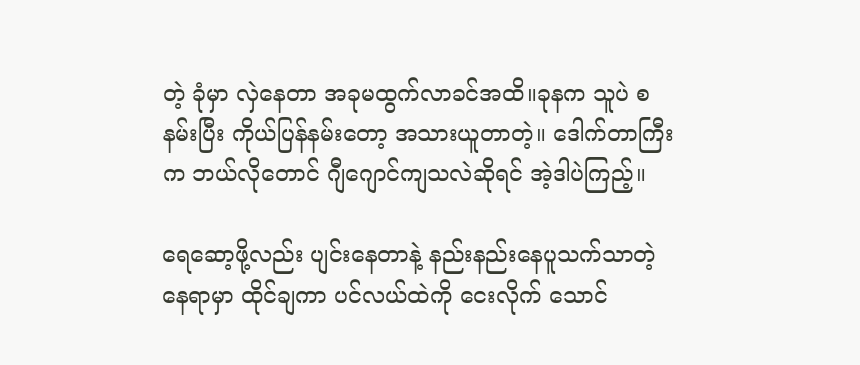တဲ့ ခုံမှာ လှဲနေတာ အခုမထွက်လာခင်အထိ။ခုနက သူပဲ စနမ်းပြီး ကိုယ်ပြန်နမ်းတော့ အသားယူတာတဲ့။ ဒေါက်တာကြီးက ဘယ်လိုတောင် ဂျီဂျောင်ကျသလဲဆိုရင် အဲ့ဒါပဲကြည့်။

ရေဆော့ဖို့လည်း ပျင်းနေတာနဲ့ နည်းနည်းနေပူသက်သာတဲ့ နေရာမှာ ထိုင်ချကာ ပင်လယ်ထဲကို ငေးလိုက် သောင်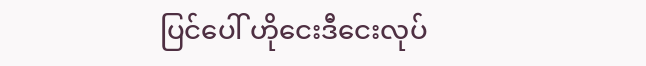ပြင်ပေါ် ဟိုငေးဒီငေးလုပ်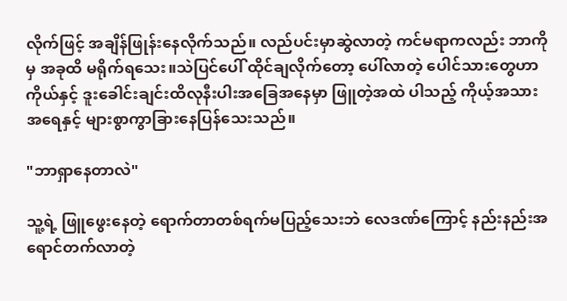လိုက်ဖြင့် အချိန်ဖြုန်းနေလိုက်သည်။ လည်ပင်းမှာဆွဲလာတဲ့ ကင်မရာကလည်း ဘာကိုမှ အခုထိ မရိုက်ရသေး။သဲပြင်ပေါ် ထိုင်ချလိုက်တော့ ပေါ်လာတဲ့ ပေါင်သားတွေဟာ ကိုယ်နှင့် ဒူးခေါင်းချင်းထိလုနီးပါးအခြေအနေမှာ ဖြူတဲ့အထဲ ပါသည့် ကိုယ့်အသားအရေနှင့် များစွာကွာခြားနေပြန်သေးသည်။

"ဘာရှာနေတာလဲ"

သူ့ရဲ့ ဖြူဖွေးနေတဲ့ ရောက်တာတစ်ရက်မပြည့်သေးဘဲ လေဒဏ်ကြောင့် နည်းနည်းအရောင်တက်လာတဲ့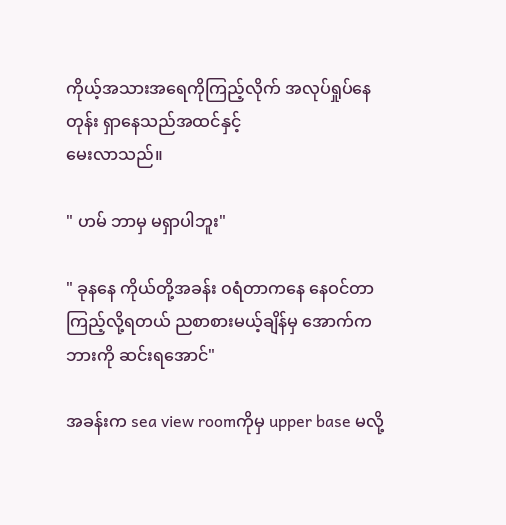ကိုယ့်အသားအရေကိုကြည့်လိုက် အလုပ်ရှုပ်နေတုန်း ရှာနေသည်အထင်နှင့်
မေးလာသည်။

" ဟမ် ဘာမှ မရှာပါဘူး"

" ခုနနေ ကိုယ်တို့အခန်း ဝရံတာကနေ နေဝင်တာကြည့်လို့ရတယ် ညစာစားမယ့်ချိန်မှ အောက်က ဘားကို ဆင်းရအောင်"

အခန်းက sea view roomကိုမှ upper base မလို့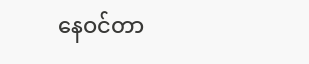နေဝင်တာ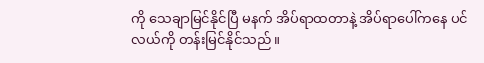ကို သေချာမြင်နိုင်ပြီ မနက် အိပ်ရာထတာနဲ့ အိပ်ရာပေါ်ကနေ ပင်လယ်ကို တန်းမြင်နိုင်သည်။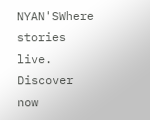NYAN'SWhere stories live. Discover now